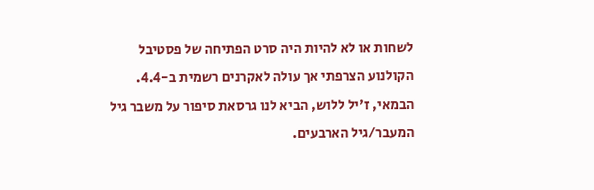לשחות או לא להיות היה סרט הפתיחה של פסטיבל הקולנוע הצרפתי אך עולה לאקרנים רשמית ב-4.4.
הבמאי, ז'יל ללוש, הביא לנו גרסאת סיפור על משבר גיל המעבר/גיל הארבעים.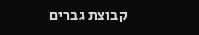קבוצת גברים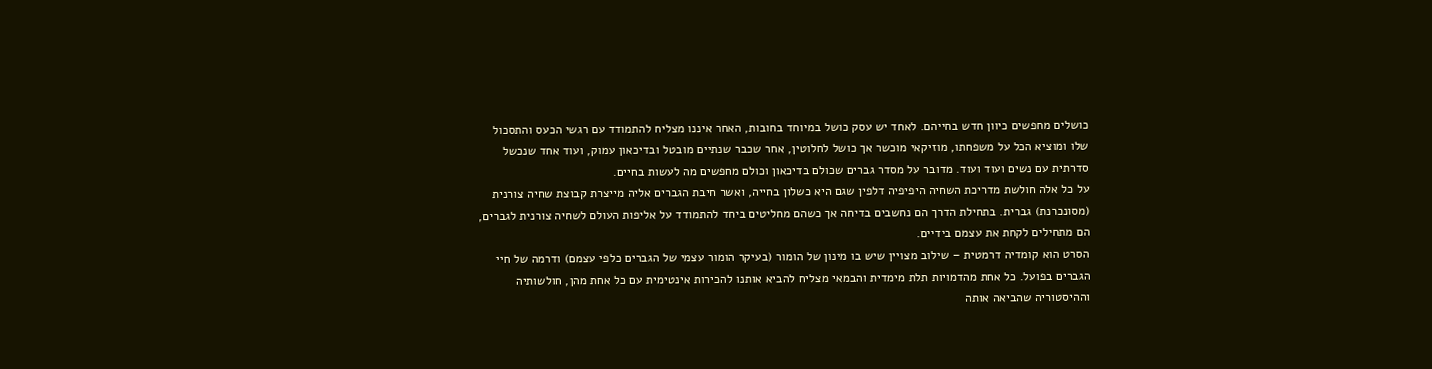כושלים מחפשים כיוון חדש בחייהם. לאחד יש עסק כושל במיוחד בחובות, האחר איננו מצליח להתמודד עם רגשי הכעס והתסכול שלו ומוציא הכל על משפחתו, מוזיקאי מוכשר אך כושל לחלוטין, אחר שכבר שנתיים מובטל ובדיכאון עמוק, ועוד אחד שנכשל סדרתית עם נשים ועוד ועוד. מדובר על מסדר גברים שכולם בדיכאון וכולם מחפשים מה לעשות בחיים.
על כל אלה חולשת מדריכת השחיה היפיפיה דלפין שגם היא כשלון בחייה, ואשר חיבת הגברים אליה מייצרת קבוצת שחיה צורנית (מסונכרנת) גברית. בתחילת הדרך הם נחשבים בדיחה אך כשהם מחליטים ביחד להתמודד על אליפות העולם לשחיה צורנית לגברים, הם מתחילים לקחת את עצמם בידיים.
הסרט הוא קומדיה דרמטית – שילוב מצויין שיש בו מינון של הומור (בעיקר הומור עצמי של הגברים כלפי עצמם) ודרמה של חיי הגברים בפועל. כל אחת מהדמויות תלת מימדית והבמאי מצליח להביא אותנו להכירות אינטימית עם כל אחת מהן, חולשותיה וההיסטוריה שהביאה אותה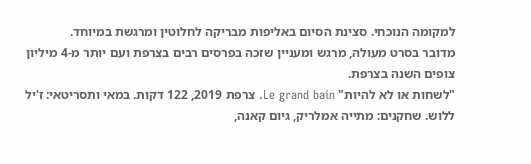למקומה הנוכחי. סצינת הסיום באליפות מבריקה לחלוטין ומרגשת במיוחד.
מדובר בסרט מעולה, מרגש ומעניין שזכה בפרסים רבים בצרפת ועם יותר מ-4 מיליון צופים השנה בצרפת.
"לשחות או לא להיות" Le grand bain. צרפת 2019, 122 דקות. במאי ותסריטאי: ז'יל ללוש. שחקנים: מתייה אמלריק, גיום קאנה,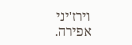וירז'יני אפירה.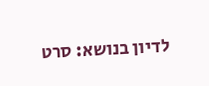לדיון בנושא: סרט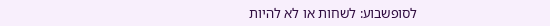לסופשבוע: לשחות או לא להיות